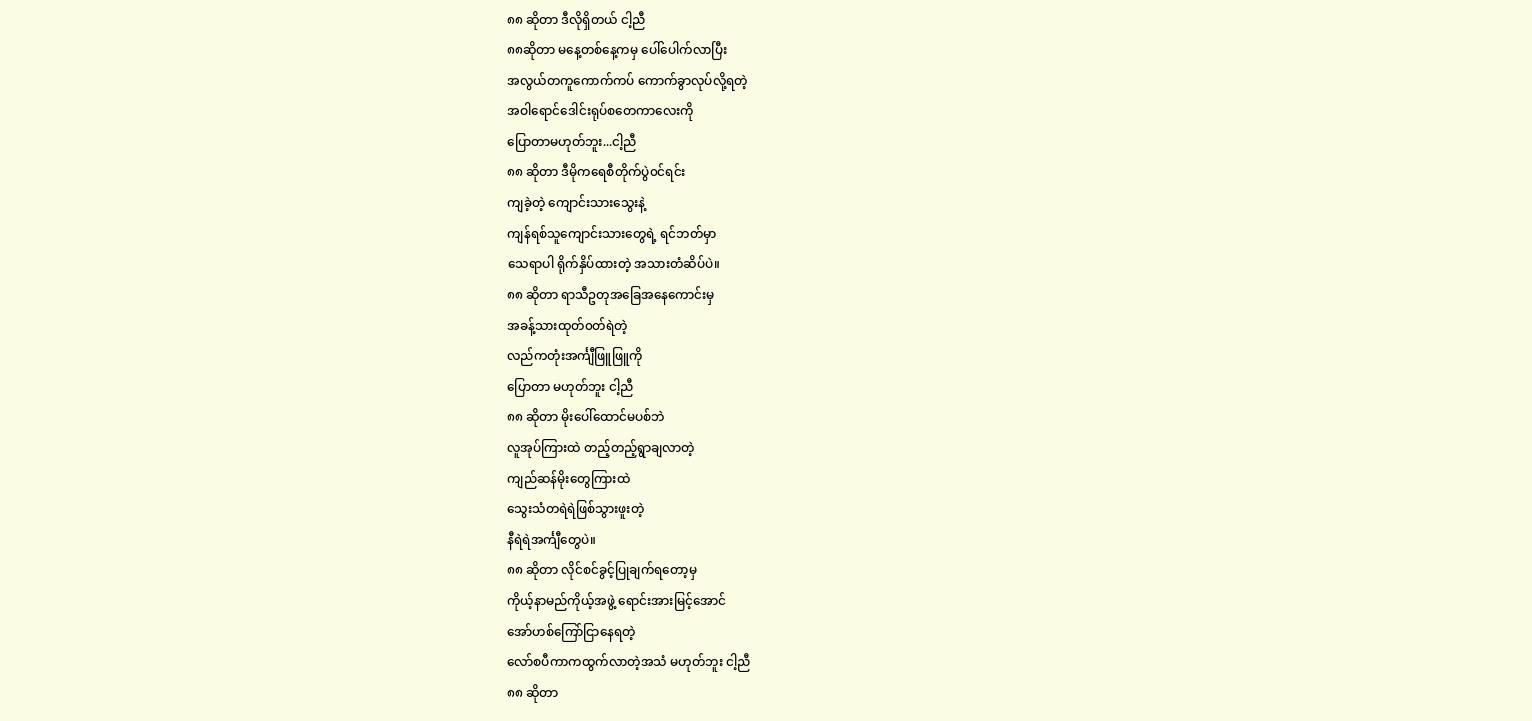၈၈ ဆိုတာ ဒီလိုရှိတယ် ငါ့ညီ
၈၈ဆိုတာ မနေ့တစ်နေ့ကမှ ပေါ်ပေါက်လာပြီး
အလွယ်တကူကောက်ကပ် ကောက်ခွာလုပ်လို့ရတဲ့
အဝါရောင်ဒေါင်းရုပ်စတေကာလေးကို
ပြောတာမဟုတ်ဘူး...ငါ့ညီ
၈၈ ဆိုတာ ဒီမိုကရေစီတိုက်ပွဲ၀င်ရင်း
ကျခဲ့တဲ့ ကျောင်းသားသွေးနဲ့
ကျန်ရစ်သူကျောင်းသားတွေရဲ့ ရင်ဘတ်မှာ
သေရာပါ ရိုက်နှိပ်ထားတဲ့ အသားတံဆိပ်ပဲ။
၈၈ ဆိုတာ ရာသီဥတုအခြေအနေကောင်းမှ
အခန့်သားထုတ်၀တ်ရဲတဲ့
လည်ကတုံးအင်္ကျီဖြူဖြူကို
ပြောတာ မဟုတ်ဘူး ငါ့ညီ
၈၈ ဆိုတာ မိုးပေါ်ထောင်မပစ်ဘဲ
လူအုပ်ကြားထဲ တည့်တည့်ရွာချလာတဲ့
ကျည်ဆန်မိုးတွေကြားထဲ
သွေးသံတရဲရဲဖြစ်သွားဖူးတဲ့
နီရဲရဲအင်္ကျီတွေပဲ။
၈၈ ဆိုတာ လိုင်စင်ခွင့်ပြုချက်ရတော့မှ
ကိုယ့်နာမည်ကိုယ့်အဖွဲ့ ရောင်းအားမြင့်အောင်
အော်ဟစ်ကြော်ငြာနေရတဲ့
လော်စပီကာကထွက်လာတဲ့အသံ မဟုတ်ဘူး ငါ့ညီ
၈၈ ဆိုတာ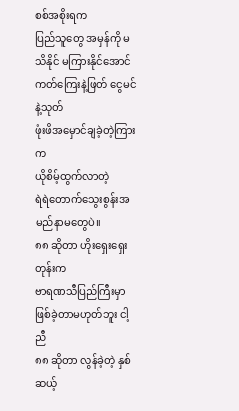စစ်အစိုးရက
ပြည်သူတွေ အမှန်ကို မသိနိုင် မကြားနိုင်အောင်
ကတ်ကြေးနဲ့ဖြတ် ငွေမင်နဲ့သုတ်
ဖုံးဖိအမှောင်ချခဲ့တဲ့ကြားက
ယိုစိမ့်ထွက်လာတဲ့
ရဲရဲတောက်သွေးစွန်းအမည်နာမတွေပဲ။
၈၈ ဆိုတာ ဟိုးရှေးရှေးတုန်းက
ဗာရဏသီပြည်ကြီးမှာ ဖြစ်ခဲ့တာမဟုတ်ဘူး ငါ့ညီ
၈၈ ဆိုတာ လွန်ခဲ့တဲ့ နှစ်ဆယ့်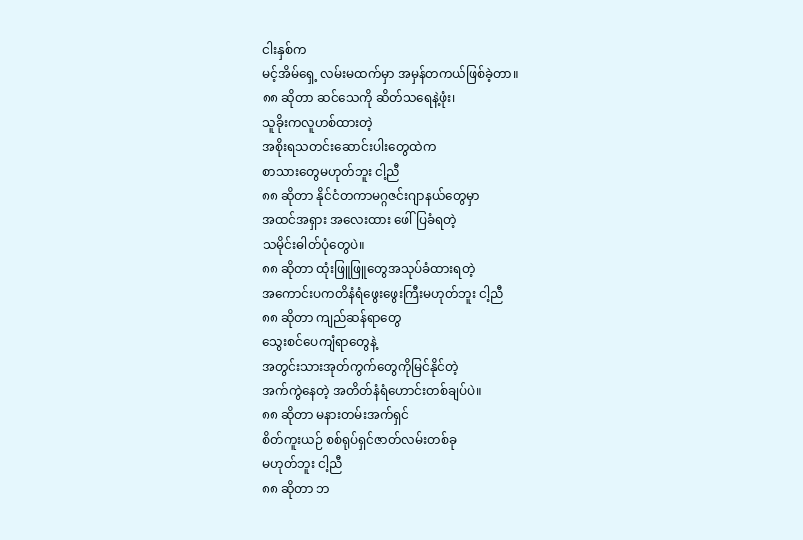ငါးနှစ်က
မင့်အိမ်ရှေ့ လမ်းမထက်မှာ အမှန်တကယ်ဖြစ်ခဲ့တာ။
၈၈ ဆိုတာ ဆင်သေကို ဆိတ်သရေနဲ့ဖုံး၊
သူခိုးကလူဟစ်ထားတဲ့
အစိုးရသတင်းဆောင်းပါးတွေထဲက
စာသားတွေမဟုတ်ဘူး ငါ့ညီ
၈၈ ဆိုတာ နိုင်ငံတကာမဂ္ဂဇင်းဂျာနယ်တွေမှာ
အထင်အရှား အလေးထား ဖေါ်ပြခံရတဲ့
သမိုင်းဓါတ်ပုံတွေပဲ။
၈၈ ဆိုတာ ထုံးဖြူဖြူတွေအသုပ်ခံထားရတဲ့
အကောင်းပကတိနံရံဖွေးဖွေးကြီးမဟုတ်ဘူး ငါ့ညီ
၈၈ ဆိုတာ ကျည်ဆန်ရာတွေ
သွေးစင်ပေကျံရာတွေနဲ့
အတွင်းသားအုတ်ကွက်တွေကိုမြင်နိုင်တဲ့
အက်ကွဲနေတဲ့ အတိတ်နံရံဟောင်းတစ်ချပ်ပဲ။
၈၈ ဆိုတာ မနားတမ်းအက်ရှင်
စိတ်ကူးယဉ် စစ်ရုပ်ရှင်ဇာတ်လမ်းတစ်ခု
မဟုတ်ဘူး ငါ့ညီ
၈၈ ဆိုတာ ဘ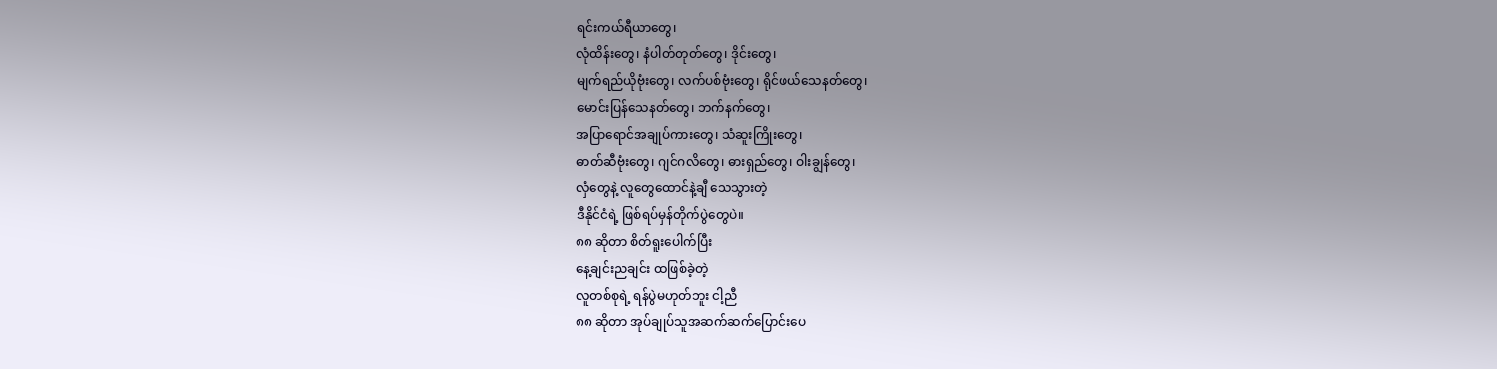ရင်းကယ်ရီယာတွေ၊
လုံထိန်းတွေ၊ နံပါတ်တုတ်တွေ၊ ဒိုင်းတွေ၊
မျက်ရည်ယိုဗုံးတွေ၊ လက်ပစ်ဗုံးတွေ၊ ရိုင်ဖယ်သေနတ်တွေ၊
မောင်းပြန်သေနတ်တွေ၊ ဘက်နက်တွေ၊
အပြာရောင်အချုပ်ကားတွေ၊ သံဆူးကြိုးတွေ၊
ဓာတ်ဆီဗုံးတွေ၊ ဂျင်ဂလိတွေ၊ ဓားရှည်တွေ၊ ဝါးချွန်တွေ၊
လှံတွေနဲ့ လူတွေထောင်နဲ့ချီ သေသွားတဲ့
ဒီနိုင်ငံရဲ့ ဖြစ်ရပ်မှန်တိုက်ပွဲတွေပဲ။
၈၈ ဆိုတာ စိတ်ရူးပေါက်ပြီး
နေ့ချင်းညချင်း ထဖြစ်ခဲ့တဲ့
လူတစ်စုရဲ့ ရန်ပွဲမဟုတ်ဘူး ငါ့ညီ
၈၈ ဆိုတာ အုပ်ချုပ်သူအဆက်ဆက်ပြောင်းပေ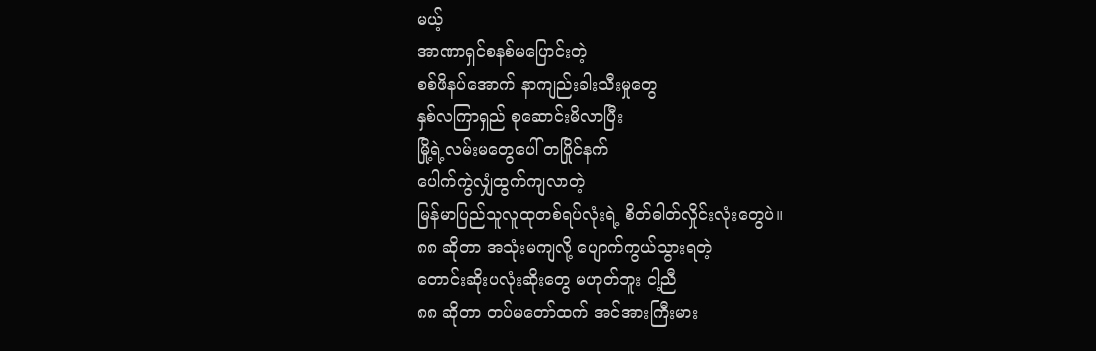မယ့်
အာဏာရှင်စနစ်မပြောင်းတဲ့
စစ်ဖိနပ်အောက် နာကျည်းခါးသီးမှုတွေ
နှစ်လကြာရှည် စုဆောင်းမိလာပြီး
မြို့ရဲ့လမ်းမတွေပေါ် တပြိုင်နက်
ပေါက်ကွဲလျှံထွက်ကျလာတဲ့
မြန်မာပြည်သူလူထုတစ်ရပ်လုံးရဲ့ စိတ်ဓါတ်လှိုင်းလုံးတွေပဲ။
၈၈ ဆိုတာ အသုံးမကျလို့ ပျောက်ကွယ်သွားရတဲ့
တောင်းဆိုးပလုံးဆိုးတွေ မဟုတ်ဘူး ငါ့ညီ
၈၈ ဆိုတာ တပ်မတော်ထက် အင်အားကြီးမား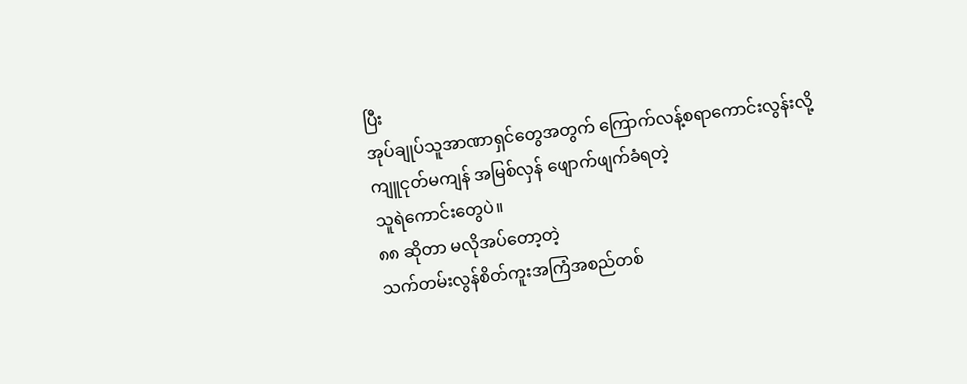ပြီး
အုပ်ချုပ်သူအာဏာရှင်တွေအတွက် ကြောက်လန့်စရာကောင်းလွန်းလို့
ကျူငုတ်မကျန် အမြစ်လှန် ဖျောက်ဖျက်ခံရတဲ့
သူရဲကောင်းတွေပဲ။
၈၈ ဆိုတာ မလိုအပ်တော့တဲ့
သက်တမ်းလွန်စိတ်ကူးအကြံအစည်တစ်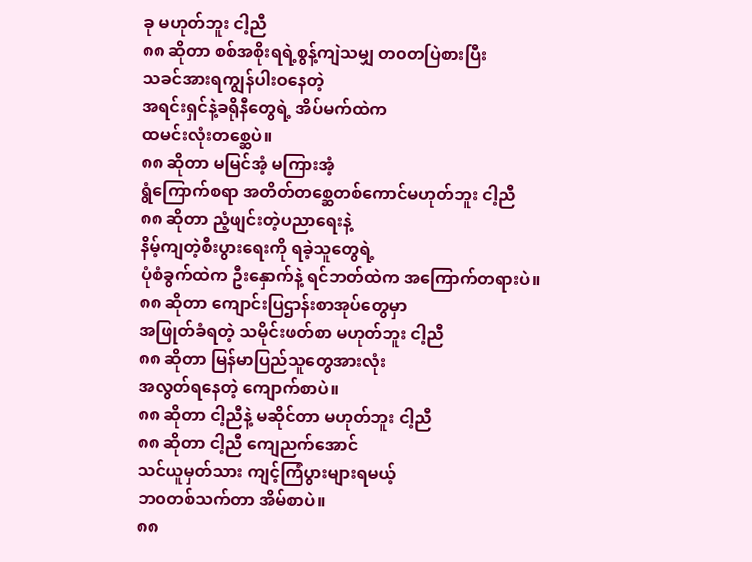ခု မဟုတ်ဘူး ငါ့ညီ
၈၈ ဆိုတာ စစ်အစိုးရရဲ့စွန့်ကျဲသမျှ တ၀တပြဲစားပြီး
သခင်အားရကျွန်ပါးဝနေတဲ့
အရင်းရှင်နဲ့ခရိုနီတွေရဲ့ အိပ်မက်ထဲက
ထမင်းလုံးတစ္ဆေပဲ။
၈၈ ဆိုတာ မမြင်အံ့ မကြားအံ့
ရွံကြောက်စရာ အတိတ်တစ္ဆေတစ်ကောင်မဟုတ်ဘူး ငါ့ညီ
၈၈ ဆိုတာ ညံ့ဖျင်းတဲ့ပညာရေးနဲ့
နိမ့်ကျတဲ့စီးပွားရေးကို ရခဲ့သူတွေရဲ့
ပုံစံခွက်ထဲက ဦးနှောက်နဲ့ ရင်ဘတ်ထဲက အကြောက်တရားပဲ။
၈၈ ဆိုတာ ကျောင်းပြဌာန်းစာအုပ်တွေမှာ
အဖြုတ်ခံရတဲ့ သမိုင်းဖတ်စာ မဟုတ်ဘူး ငါ့ညီ
၈၈ ဆိုတာ မြန်မာပြည်သူတွေအားလုံး
အလွတ်ရနေတဲ့ ကျောက်စာပဲ။
၈၈ ဆိုတာ ငါ့ညီနဲ့ မဆိုင်တာ မဟုတ်ဘူး ငါ့ညီ
၈၈ ဆိုတာ ငါ့ညီ ကျေညက်အောင်
သင်ယူမှတ်သား ကျင့်ကြံပွားများရမယ့်
ဘ၀တစ်သက်တာ အိမ်စာပဲ။
၈၈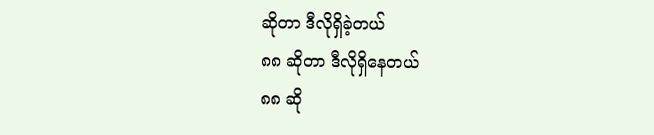ဆိုတာ ဒီလိုရှိခဲ့တယ်
၈၈ ဆိုတာ ဒီလိုရှိနေတယ်
၈၈ ဆို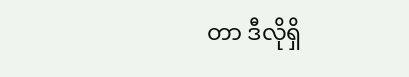တာ ဒီလိုရှိ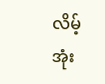လိမ့်အုံး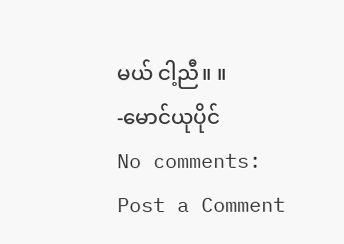မယ် ငါ့ညီ။ ။
-မောင်ယုပိုင်
No comments:
Post a Comment